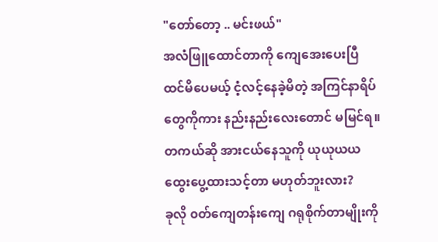"တော်တော့ .. မင်းဖယ်"
အလံဖြူထောင်တာကို ကျေအေးပေးပြီ ထင်မိပေမယ့် ငံ့လင့်နေခဲ့မိတဲ့ အကြင်နာရိပ်တွေကိုကား နည်းနည်းလေးတောင် မမြင်ရ။ တကယ်ဆို အားငယ်နေသူကို ယုယုယယ ထွေးပွေ့ထားသင့်တာ မဟုတ်ဘူးလား?
ခုလို ၀တ်ကျေတန်းကျေ ဂရုစိုက်တာမျိုးကို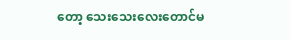တော့ သေးသေးလေးတောင်မ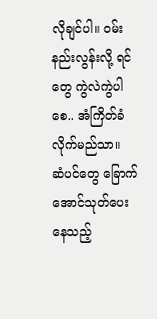လိုချင်ပါ။ ၀မ်းနည်းလွန်းလို့ ရင်တွေ ကွဲလဲကွဲပါစေ.. အံကြိတ်ခံလိုက်မည်သာ။
ဆံပင်တွေ ခြောက်အောင်သုတ်ပေးနေသည့်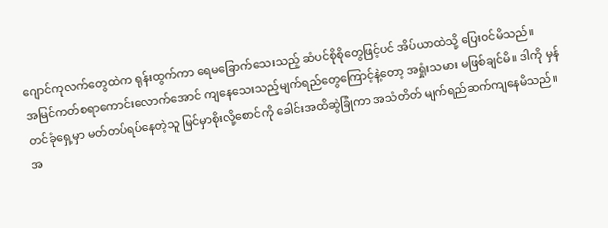ဂျောင်ကုလက်တွေထဲက ရုန်းထွက်ကာ ရေမခြောက်သေးသည့် ဆံပင်စိုစိုတွေဖြင့်ပင် အိပ်ယာထဲသို့ ပြေး၀င်မိသည်။
အမြင်ကတ်စရာကောင်းလောက်အောင် ကျနေသေးသည့်မျက်ရည်တွေကြောင့်နဲ့တော့ အရှုံးသမား မဖြစ်ချင်မိ။ ဒါကို မှန်တင်ခုံရှေ့မှာ မတ်တပ်ရပ်နေတဲ့သူ မြင်မှာစိုးလို့စောင်ကို ခေါင်းအထိဆွဲခြုံကာ အသံတိတ် မျက်ရည်ဆက်ကျနေမိသည်။
အ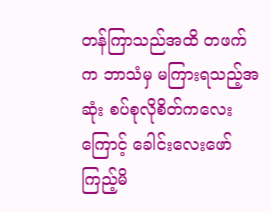တန်ကြာသည်အထိ တဖက်က ဘာသံမှ မကြားရသည့်အဆုံး စပ်စုလိုစိတ်ကလေးကြောင့် ခေါင်းလေးဖော်ကြည့်မိ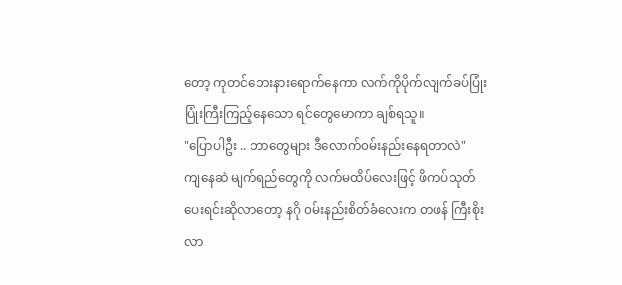တော့ ကုတင်ဘေးနားရောက်နေကာ လက်ကိုပိုက်လျက်ခပ်ပြုံးပြုံးကြီးကြည့်နေသော ရင်တွေမောကာ ချစ်ရသူ။
"ပြောပါဦး .. ဘာတွေများ ဒီလောက်၀မ်းနည်းနေရတာလဲ"
ကျနေဆဲ မျက်ရည်တွေကို လက်မထိပ်လေးဖြင့် ဖိကပ်သုတ်ပေးရင်းဆိုလာတော့ နဂို ၀မ်းနည်းစိတ်ခံလေးက တဖန် ကြီးစိုးလာ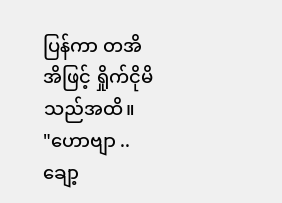ပြန်ကာ တအိအိဖြင့် ရှိုက်ငိုမိသည်အထိ။
"ဟောဗျာ .. ချော့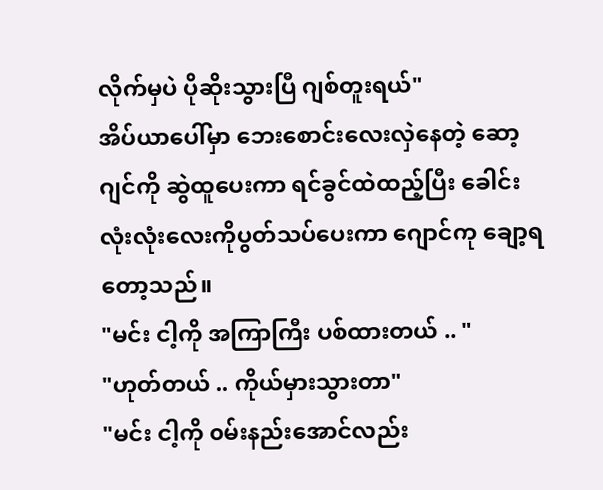လိုက်မှပဲ ပိုဆိုးသွားပြီ ဂျစ်တူးရယ်"
အိပ်ယာပေါ်မှာ ဘေးစောင်းလေးလှဲနေတဲ့ ဆော့ဂျင်ကို ဆွဲထူပေးကာ ရင်ခွင်ထဲထည့်ပြီး ခေါင်းလုံးလုံးလေးကိုပွတ်သပ်ပေးကာ ဂျောင်ကု ချော့ရတော့သည်။
"မင်း ငါ့ကို အကြာကြီး ပစ်ထားတယ် .. "
"ဟုတ်တယ် .. ကိုယ်မှားသွားတာ"
"မင်း ငါ့ကို ၀မ်းနည်းအောင်လည်း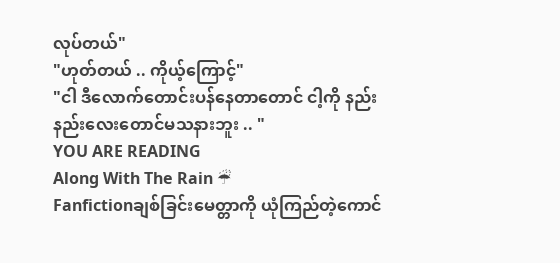လုပ်တယ်"
"ဟုတ်တယ် .. ကိုယ့်ကြောင့်"
"ငါ ဒီလောက်တောင်းပန်နေတာတောင် ငါ့ကို နည်းနည်းလေးတောင်မသနားဘူး .. "
YOU ARE READING
Along With The Rain ☔
Fanfictionချစ်ခြင်းမေတ္တာကို ယုံကြည်တဲ့ကောင်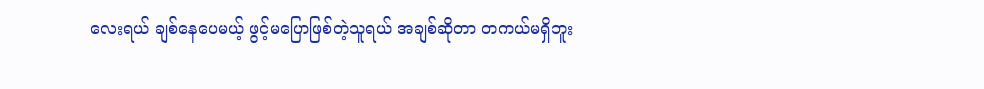လေးရယ် ချစ်နေပေမယ့် ဖွင့်မပြောဖြစ်တဲ့သူရယ် အချစ်ဆိုတာ တကယ်မရှိဘူး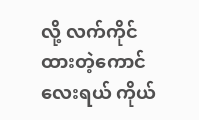လို့ လက်ကိုင်ထားတဲ့ကောင်လေးရယ် ကိုယ်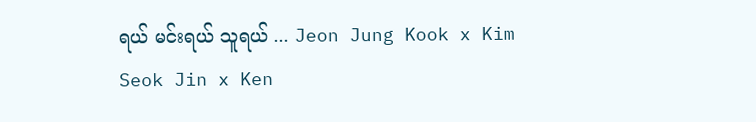ရယ် မင်းရယ် သူရယ် ... Jeon Jung Kook x Kim Seok Jin x Ken